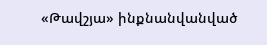«Թավշյա» ինքնանվանված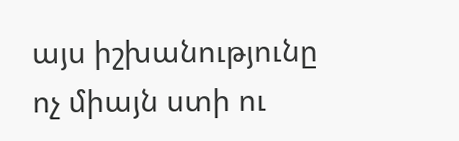այս իշխանությունը ոչ միայն ստի ու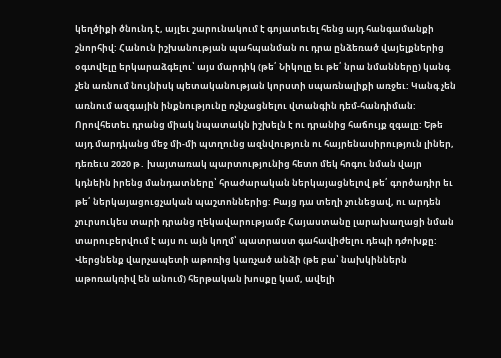կեղծիքի ծնունդ է, այլեւ շարունակում է գոյատեւել հենց այդ հանգամանքի շնորհիվ: Հանուն իշխանության պահպանման ու դրա ընձեռած վայելքներից օգտվելը երկարաձգելու՝ այս մարդիկ (թե՛ Նիկոլը եւ թե՛ նրա նմանները) կանգ չեն առնում նույնիսկ պետականության կորստի սպառնալիքի առջեւ: Կանգ չեն առնում ազգային ինքնությունը ոչնչացնելու վտանգին դեմ-հանդիման: Որովհետեւ դրանց միակ նպատակն իշխելն է ու դրանից հաճույք զգալը: Եթե այդ մարդկանց մեջ մի-մի պտղունց ազնվություն ու հայրենասիրություն լիներ, դեռեւս 2020 թ․ խայտառակ պարտությունից հետո մեկ հոգու նման վայր կդնեին իրենց մանդատները՝ հրաժարական ներկայացնելով թե՛ գործադիր եւ թե՛ ներկայացուցչական պաշտոններից: Բայց դա տեղի չունեցավ, ու արդեն չուրսուկես տարի դրանց ղեկավարությամբ Հայաստանը լարախաղացի նման տարուբերվում է այս ու այն կողմ՝ պատրաստ գահավիժելու դեպի դժոխքը:
Վերցնենք վարչապետի աթոռից կառչած անձի (թե բա՝ նախկիններն աթոռակռիվ են անում) հերթական խոսքը կամ, ավելի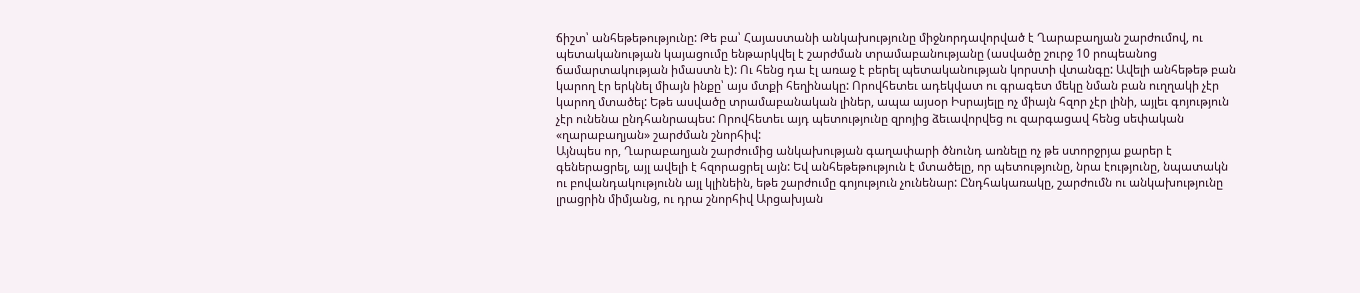ճիշտ՝ անհեթեթությունը: Թե բա՝ Հայաստանի անկախությունը միջնորդավորված է Ղարաբաղյան շարժումով, ու պետականության կայացումը ենթարկվել է շարժման տրամաբանությանը (ասվածը շուրջ 10 րոպեանոց ճամարտակության իմաստն է): Ու հենց դա էլ առաջ է բերել պետականության կորստի վտանգը: Ավելի անհեթեթ բան կարող էր երկնել միայն ինքը՝ այս մտքի հեղինակը: Որովհետեւ ադեկվատ ու գրագետ մեկը նման բան ուղղակի չէր կարող մտածել: Եթե ասվածը տրամաբանական լիներ, ապա այսօր Իսրայելը ոչ միայն հզոր չէր լինի, այլեւ գոյություն չէր ունենա ընդհանրապես: Որովհետեւ այդ պետությունը զրոյից ձեւավորվեց ու զարգացավ հենց սեփական «ղարաբաղյան» շարժման շնորհիվ:
Այնպես որ, Ղարաբաղյան շարժումից անկախության գաղափարի ծնունդ առնելը ոչ թե ստորջրյա քարեր է գեներացրել, այլ ավելի է հզորացրել այն: Եվ անհեթեթություն է մտածելը, որ պետությունը, նրա էությունը, նպատակն ու բովանդակությունն այլ կլինեին, եթե շարժումը գոյություն չունենար: Ընդհակառակը, շարժումն ու անկախությունը լրացրին միմյանց, ու դրա շնորհիվ Արցախյան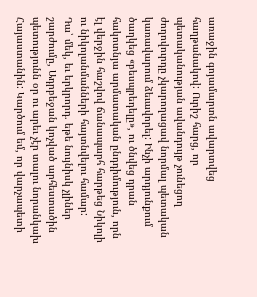առաջին գոյամարտն ավարտվեց հաղթանակով: Ուրիշ հարց, որ պետականության ավանդույթ չունեցող ժողովուրդը չկարողացավ նորմալ պետական կառավարում ձեւավորել: Ինչի արդյունքում ծաղկեց «բեսպրեդելը», ու ծնվեց դրան հակոտնյա արմատական ընդդիմություն, որն էլ վերջին հաշվով ճանապարհ հարթեց Նիկոլի ու նիկոլանմանների հայտնվելու համար:
Դա՝ մեկ, եւ երկրորդ. եթե նույնիսկ չլիներ շարժումը, Ադրբեջան կոչված արհեստածին պետությունն օր ու արեւ չէր տալու նորանկախ Հայաստանին: Կարծում եմ, որ վարչապետի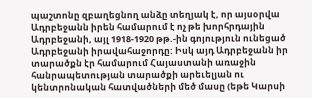պաշտոնը զբաղեցնող անձը տեղյակ է, որ այսօրվա Ադրբեջանն իրեն համարում է ոչ թե խորհրդային Ադրբեջանի, այլ 1918-1920 թթ.-ին գոյություն ունեցած Ադրբեջանի իրավահաջորդը: Իսկ այդ Ադրբեջանն իր տարածքն էր համարում Հայաստանի առաջին հանրապետության տարածքի արեւելյան ու կենտրոնական հատվածների մեծ մասը (եթե Կարսի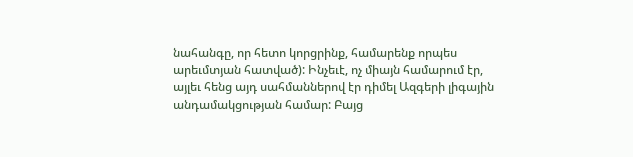նահանգը, որ հետո կորցրինք, համարենք որպես արեւմտյան հատված): Ինչեւէ, ոչ միայն համարում էր, այլեւ հենց այդ սահմաններով էր դիմել Ազգերի լիգային անդամակցության համար: Բայց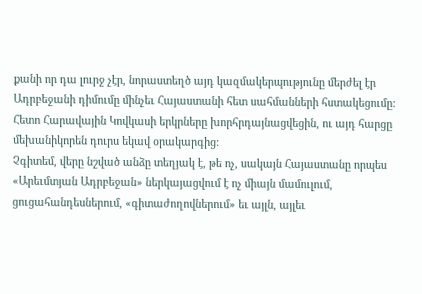քանի որ դա լուրջ չէր, նորաստեղծ այդ կազմակերպությունը մերժել էր Ադրբեջանի դիմումը մինչեւ Հայաստանի հետ սահմանների հստակեցումը: Հետո Հարավային Կովկասի երկրները խորհրդայնացվեցին, ու այդ հարցը մեխանիկորեն դուրս եկավ օրակարգից:
Չգիտեմ, վերը նշված անձը տեղյակ է, թե ոչ, սակայն Հայաստանը որպես «Արեւմտյան Ադրբեջան» ներկայացվում է ոչ միայն մամուլում, ցուցահանդեսներում, «գիտաժողովներում» եւ այլն, այլեւ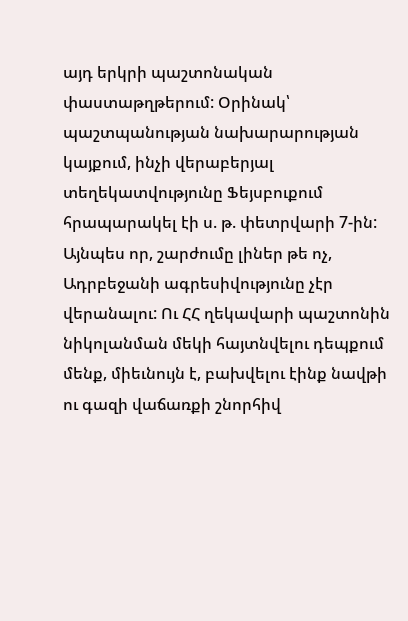այդ երկրի պաշտոնական փաստաթղթերում: Օրինակ՝ պաշտպանության նախարարության կայքում, ինչի վերաբերյալ տեղեկատվությունը Ֆեյսբուքում հրապարակել էի ս. թ. փետրվարի 7-ին: Այնպես որ, շարժումը լիներ թե ոչ, Ադրբեջանի ագրեսիվությունը չէր վերանալու: Ու ՀՀ ղեկավարի պաշտոնին նիկոլանման մեկի հայտնվելու դեպքում մենք, միեւնույն է, բախվելու էինք նավթի ու գազի վաճառքի շնորհիվ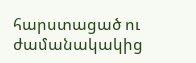հարստացած ու ժամանակակից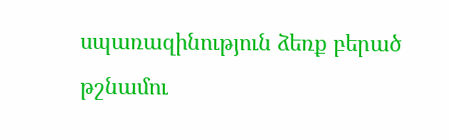սպառազինություն ձեռք բերած թշնամու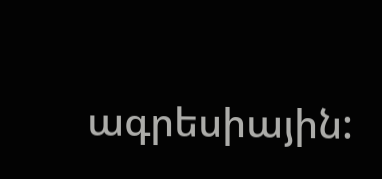ագրեսիային: